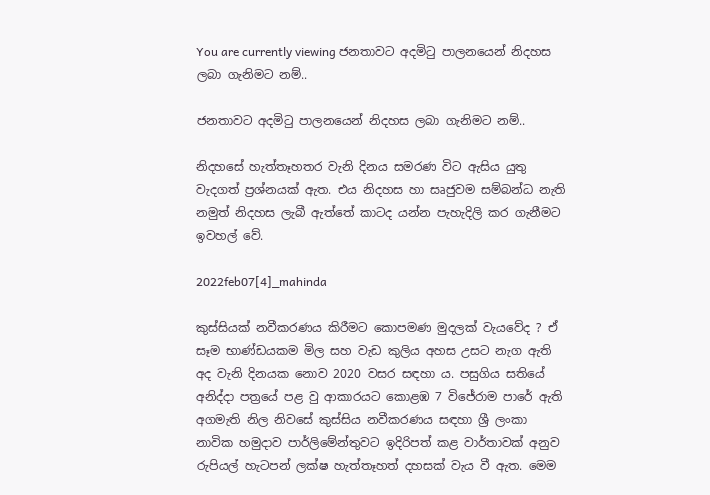You are currently viewing ජනතාවට අදමිටු පාලනයෙන් නිදහස ලබා ගැනිමට නම්..

ජනතාවට අදමිටු පාලනයෙන් නිදහස ලබා ගැනිමට නම්..

නිදහසේ හැත්තෑහතර වැනි දිනය සමරණ විට ඇසිය යුතු වැදගත් ප්‍රශ්නයක් ඇත. එය නිදහස හා සෘජුවම සම්බන්ධ නැති නමුත් නිදහස ලැබී ඇත්තේ කාටද යන්න පැහැදිලි කර ගැනීමට ඉවහල් වේ.

2022feb07[4]_mahinda

කුස්සියක් නවීකරණය කිරීමට කොපමණ මුදලක් වැයවේද ? ඒ සෑම භාණ්ඩයකම මිල සහ වැඩ කුලිය අහස උසට නැග ඇති අද වැනි දිනයක නොව 2020 වසර සඳහා ය. පසුගිය සතියේ අනිද්දා පත්‍රයේ පළ වු ආකාරයට කොළඹ 7 විජේරාම පාරේ ඇති අගමැති නිල නිවසේ කුස්සිය නවීකරණය සඳහා ශ්‍රී ලංකා නාවික හමුදාව පාර්ලිමේන්තුවට ඉදිරිපත් කළ වාර්තාවක් අනුව රුපියල් හැටපන් ලක්ෂ හැත්තෑහත් දහසක් වැය වී ඇත. මෙම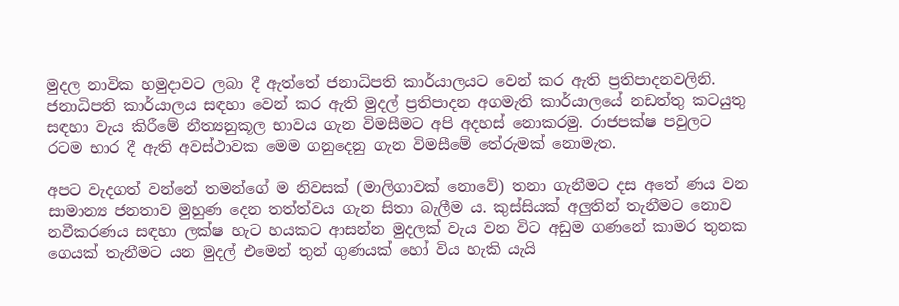මුදල නාවික හමුදාවට ලබා දී ඇත්තේ ජනාධිපති කාර්යාලයට වෙන් කර ඇති ප්‍රතිපාදනවලිනි. ජනාධිපති කාර්යාලය සඳහා වෙන් කර ඇති මුදල් ප්‍රතිපාදන අගමැති කාර්යාලයේ නඩත්තු කටයුතු සඳහා වැය කිරීමේ නීත්‍යනුකූල භාවය ගැන විමසීමට අපි අදහස් නොකරමු. රාජපක්ෂ පවුලට රටම භාර දී ඇති අවස්ථාවක මෙම ගනුදෙනු ගැන විමසීමේ තේරුමක් නොමැත.

අපට වැදගත් වන්නේ තමන්ගේ ම නිවසක් (මාලිගාවක් නොවේ) තනා ගැනීමට දස අතේ ණය වන සාමාන්‍ය ජනතාව මුහුණ දෙන තත්ත්වය ගැන සිතා බැලීම ය. කුස්සියක් අලුතින් තැනීමට නොව නවීකරණය සඳහා ලක්ෂ හැට හයකට ආසන්න මුදලක් වැය වන විට අඩුම ගණනේ කාමර තුනක ගෙයක් තැනීමට යන මුදල් එමෙන් තුන් ගුණයක් හෝ විය හැකි යැයි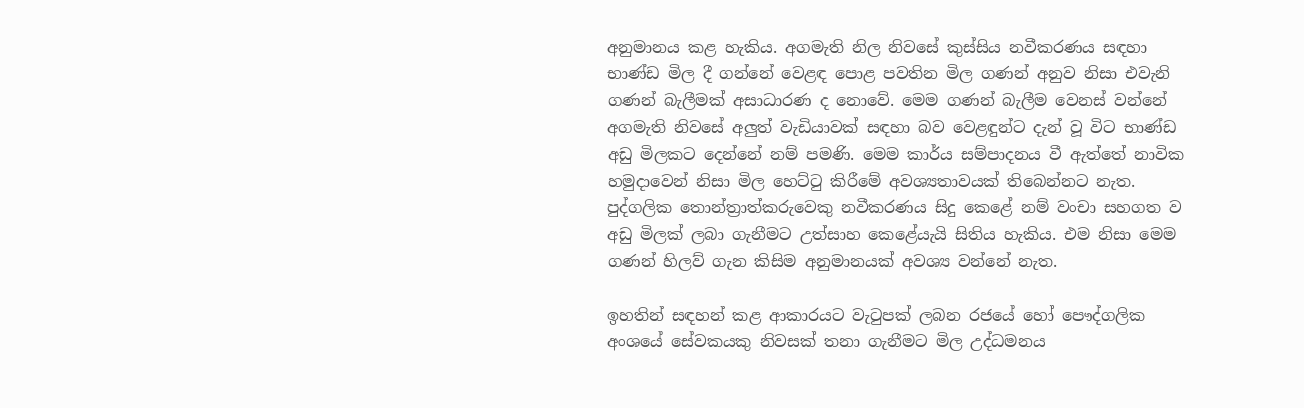අනුමානය කළ හැකිය. අගමැති නිල නිවසේ කුස්සිය නවීකරණය සඳහා භාණ්ඩ මිල දී ගන්නේ වෙළඳ පොළ පවතින මිල ගණන් අනුව නිසා එවැනි ගණන් බැලීමක් අසාධාරණ ද නොවේ. මෙම ගණන් බැලීම වෙනස් වන්නේ අගමැති නිවසේ අලුත් වැඩියාවක් සඳහා බව වෙළඳුන්ට දැන් වූ විට භාණ්ඩ අඩු මිලකට දෙන්නේ නම් පමණි. මෙම කාර්ය සම්පාදනය වී ඇත්තේ නාවික හමුදාවෙන් නිසා මිල හෙට්ටු කිරීමේ අවශ්‍යතාවයක් තිබෙන්නට නැත. පුද්ගලික තොන්ත්‍රාත්කරුවෙකු නවීකරණය සිදු කෙළේ නම් වංචා සහගත ව අඩු මිලක් ලබා ගැනීමට උත්සාහ කෙළේයැයි සිතිය හැකිය. එම නිසා මෙම ගණන් හිලව් ගැන කිසිම අනුමානයක් අවශ්‍ය වන්නේ නැත.

ඉහතින් සඳහන් කළ ආකාරයට වැටුපක් ලබන රජයේ හෝ පෞද්ගලික අංශයේ සේවකයකු නිවසක් තනා ගැනීමට මිල උද්ධමනය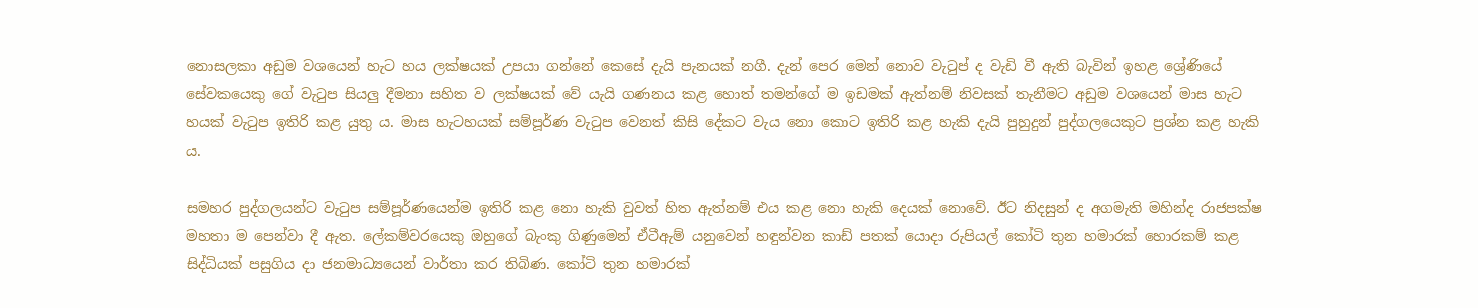නොසලකා අඩුම වශයෙන් හැට හය ලක්ෂයක් උපයා ගන්නේ කෙසේ දැයි පැනයක් නගී. දැන් පෙර මෙන් නොව වැටුප් ද වැඩි වී ඇති බැවින් ඉහළ ශ්‍රේණියේ සේවකයෙකු ගේ වැටුප සියලු දීමනා සහිත ව ලක්ෂයක් වේ යැයි ගණනය කළ හොත් තමන්ගේ ම ඉඩමක් ඇත්නම් නිවසක් තැනීමට අඩුම වශයෙන් මාස හැට හයක් වැටුප ඉතිරි කළ යුතු ය. මාස හැටහයක් සම්පූර්ණ වැටුප වෙනත් කිසි දේකට වැය නො කොට ඉතිරි කළ හැකි දැයි පුහුදුන් පුද්ගලයෙකුට ප්‍රශ්න කළ හැකි ය.

සමහර පුද්ගලයන්ට වැටුප සම්පූර්ණයෙන්ම ඉතිරි කළ නො හැකි වුවත් හිත ඇත්නම් එය කළ නො හැකි දෙයක් නොවේ. ඊට නිදසුන් ද අගමැති මහින්ද රාජපක්ෂ මහතා ම පෙන්වා දී ඇත. ලේකම්වරයෙකු ඔහුගේ බැංකු ගිණුමෙන් ඒටීඇම් යනුවෙන් හඳුන්වන කාඩ් පතක් යොදා රුපියල් කෝටි තුන හමාරක් හොරකම් කළ සිද්ධියක් පසුගිය දා ජනමාධ්‍යයෙන් වාර්තා කර තිබිණ. කෝටි තුන හමාරක්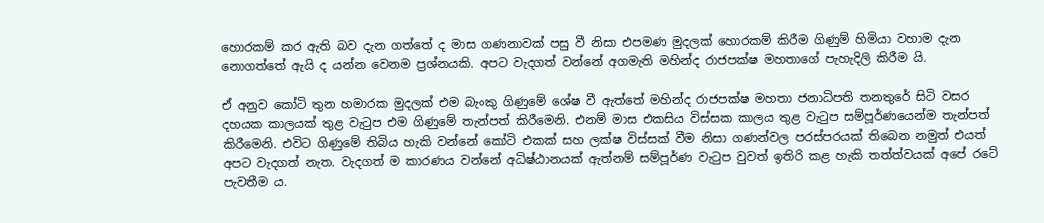හොරකම් කර ඇති බව දැන ගත්තේ ද මාස ගණනාවක් පසු වී නිසා එපමණ මුදලක් හොරකම් කිරීම ගිණුම් හිමියා වහාම දැන නොගත්තේ ඇයි ද යන්න වෙනම ප්‍රශ්නයකි. අපට වැදගත් වන්නේ අගමැති මහින්ද රාජපක්ෂ මහතාගේ පැහැදිලි කිරීම යි.

ඒ අනුව කෝටි තුන හමාරක මුදලක් එම බැංකු ගිණුමේ ශේෂ වී ඇත්තේ මහින්ද රාජපක්ෂ මහතා ජනාධිපති තනතුරේ සිටි වසර දහයක කාලයක් තුළ වැටුප එම ගිණුමේ තැන්පත් කිරීමෙනි. එනම් මාස එකසිය විස්සක කාලය තුළ වැටුප සම්පූර්ණයෙන්ම තැන්පත් කිරීමෙනි. එවිට ගිණුමේ තිබිය හැකි වන්නේ කෝටි එකක් සහ ලක්ෂ විස්සක් වීම නිසා ගණන්වල පරස්පරයක් තිබෙන නමුත් එයත් අපට වැදගත් නැත. වැදගත් ම කාරණය වන්නේ අධිෂ්ඨානයක් ඇත්නම් සම්පූර්ණ වැටුප වුවත් ඉතිරි කළ හැකි තත්ත්වයක් අපේ රටේ පැවතීම ය.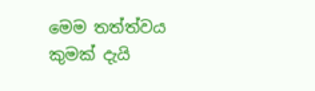මෙම තත්ත්වය කුමක් දැයි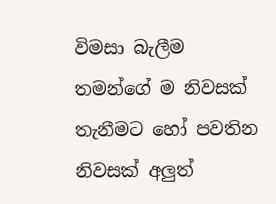විමසා බැලීම තමන්ගේ ම නිවසක් තැනීමට හෝ පවතින නිවසක් අලුත්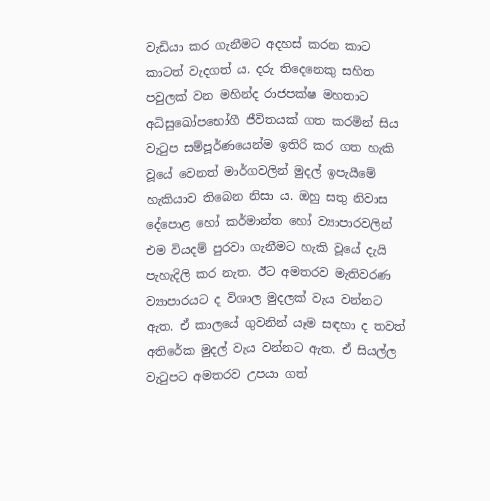වැඩියා කර ගැනීමට අදහස් කරන කාට කාටත් වැදගත් ය. දරු තිදෙනෙකු සහිත පවුලක් වන මහින්ද රාජපක්ෂ මහතාට අධිසුඛෝපභෝගී ජීවිතයක් ගත කරමින් සිය වැටුප සම්පූර්ණයෙන්ම ඉතිරි කර ගත හැකි වූයේ වෙනත් මාර්ගවලින් මුදල් ඉපැයීමේ හැකියාව තිබෙන නිසා ය. ඔහු සතු නිවාස දේපොළ හෝ කර්මාන්ත හෝ ව්‍යාපාරවලින් එම වියදම් පුරවා ගැනීමට හැකි වූයේ දැයි පැහැදිලි කර නැත. ඊට අමතරව මැතිවරණ ව්‍යාපාරයට ද විශාල මුදලක් වැය වන්නට ඇත. ඒ කාලයේ ගුවනින් යෑම සඳහා ද තවත් අතිරේක මුදල් වැය වන්නට ඇත. ඒ සියල්ල වැටුපට අමතරව උපයා ගත්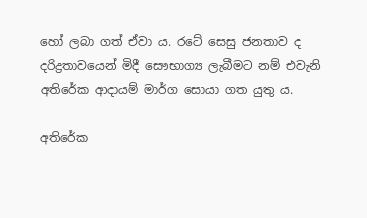හෝ ලබා ගත් ඒවා ය. රටේ සෙසු ජනතාව ද දරිද්‍රතාවයෙන් මිදී සෞභාග්‍ය ලැබීමට නම් එවැනි අතිරේක ආදායම් මාර්ග සොයා ගත යුතු ය.

අතිරේක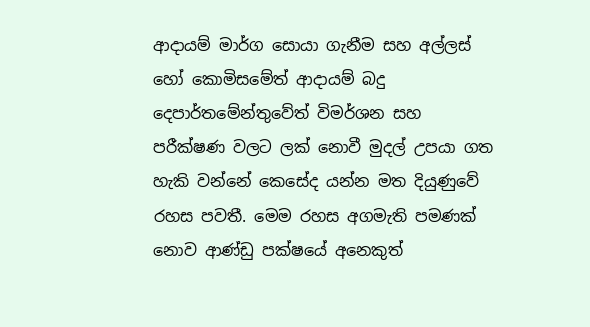ආදායම් මාර්ග සොයා ගැනීම සහ අල්ලස් හෝ කොමිසමේත් ආදායම් බදු දෙපාර්තමේන්තුවේත් විමර්ශන සහ පරීක්ෂණ වලට ලක් නොවී මුදල් උපයා ගත හැකි වන්නේ කෙසේද යන්න මත දියුණුවේ රහස පවතී. මෙම රහස අගමැති පමණක් නොව ආණ්ඩු පක්ෂයේ අනෙකුත්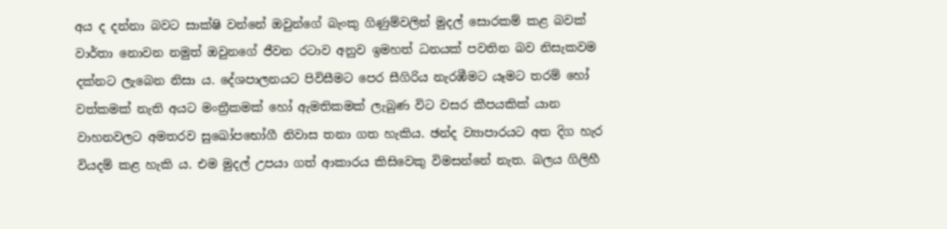අය ද දන්නා බවට සාක්ෂි වන්නේ ඔවුන්ගේ බැංකු ගිණුම්වලින් මුදල් සොරකම් කළ බවක් වාර්තා නොවන නමුත් ඔවුනගේ ජීවන රටාව අනුව ඉමහත් ධනයක් පවතින බව නිසැකවම දක්නට ලැබෙන නිසා ය. දේශපාලනයට පිවිසීමට පෙර සීගිරිය නැරඹීමට යෑමට තරම් හෝ වත්කමක් නැති අයට මංත්‍රීකමක් හෝ ඇමතිකමක් ලැබුණ විට වසර කීපයකික් යාන වාහනවලට අමතරව සුඛෝපභෝගී නිවාස තනා ගත හැකිය. ඡන්ද ව්‍යාපාරයට අත දිග හැර වියදම් කළ හැකි ය. එම මුදල් උපයා ගත් ආකාරය කිසිවෙකු විමසන්නේ නැත. බලය ගිලිහී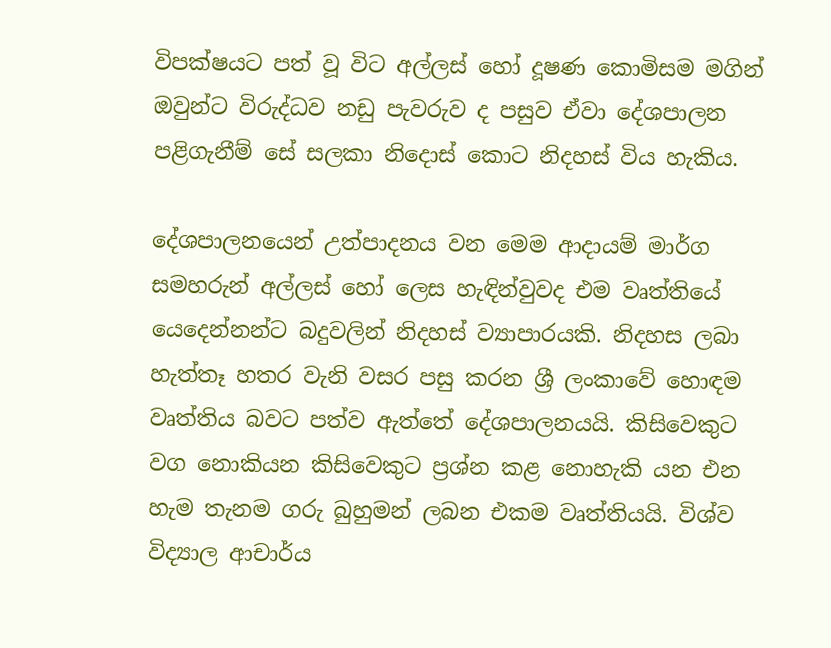විපක්ෂයට පත් වූ විට අල්ලස් හෝ දූෂණ කොමිසම මගින් ඔවුන්ට විරුද්ධව නඩු පැවරුව ද පසුව ඒවා දේශපාලන පළිගැනීම් සේ සලකා නිදොස් කොට නිදහස් විය හැකිය.

දේශපාලනයෙන් උත්පාදනය වන මෙම ආදායම් මාර්ග සමහරුන් අල්ලස් හෝ ලෙස හැඳින්වුවද එම වෘත්තියේ යෙදෙන්නන්ට බදුවලින් නිදහස් ව්‍යාපාරයකි. නිදහස ලබා හැත්තෑ හතර වැනි වසර පසු කරන ශ්‍රී ලංකාවේ හොඳම වෘත්තිය බවට පත්ව ඇත්තේ දේශපාලනයයි. කිසිවෙකුට වග නොකියන කිසිවෙකුට ප්‍රශ්න කළ නොහැකි යන එන හැම තැනම ගරු බුහුමන් ලබන එකම වෘත්තියයි. විශ්ව විද්‍යාල ආචාර්ය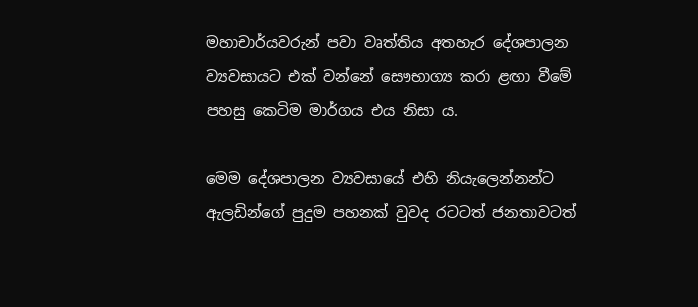මහාචාර්යවරුන් පවා වෘත්තිය අතහැර දේශපාලන ව්‍යවසායට එක් වන්නේ සෞභාග්‍ය කරා ළඟා වීමේ පහසු කෙටිම මාර්ගය එය නිසා ය.

මෙම දේශපාලන ව්‍යවසායේ එහි නියැලෙන්නන්ට ඇලඩින්ගේ පුදුම පහනක් වුවද රටටත් ජනතාවටත්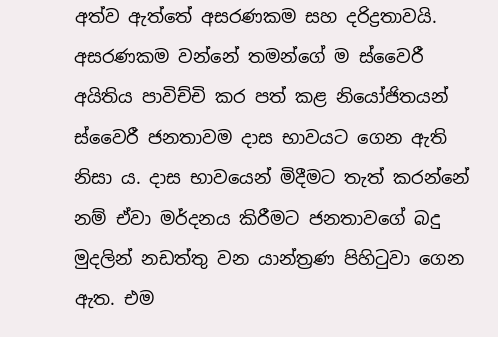අත්ව ඇත්තේ අසරණකම සහ දරිද්‍රතාවයි. අසරණකම වන්නේ තමන්ගේ ම ස්වෛරී අයිතිය පාවිච්චි කර පත් කළ නියෝජිතයන් ස්වෛරී ජනතාවම දාස භාවයට ගෙන ඇති නිසා ය. දාස භාවයෙන් මිදීමට තැත් කරන්නේ නම් ඒවා මර්දනය කිරීමට ජනතාවගේ බදු මුදලින් නඩත්තු වන යාන්ත්‍රණ පිහිටුවා ගෙන ඇත. එම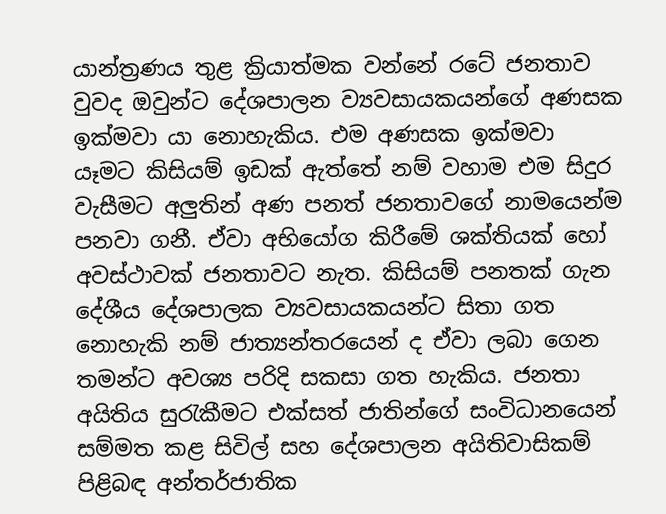යාන්ත්‍රණය තුළ ක්‍රියාත්මක වන්නේ රටේ ජනතාව වුවද ඔවුන්ට දේශපාලන ව්‍යවසායකයන්ගේ අණසක ඉක්මවා යා නොහැකිය. එම අණසක ඉක්මවා යෑමට කිසියම් ඉඩක් ඇත්තේ නම් වහාම එම සිදුර වැසීමට අලුතින් අණ පනත් ජනතාවගේ නාමයෙන්ම පනවා ගනී. ඒවා අභියෝග කිරීමේ ශක්තියක් හෝ අවස්ථාවක් ජනතාවට නැත. කිසියම් පනතක් ගැන දේශීය දේශපාලක ව්‍යවසායකයන්ට සිතා ගත නොහැකි නම් ජාත්‍යන්තරයෙන් ද ඒවා ලබා ගෙන තමන්ට අවශ්‍ය පරිදි සකසා ගත හැකිය. ජනතා අයිතිය සුරැකීමට එක්සත් ජාතින්ගේ සංවිධානයෙන් සම්මත කළ සිවිල් සහ දේශපාලන අයිතිවාසිකම් පිළිබඳ අන්තර්ජාතික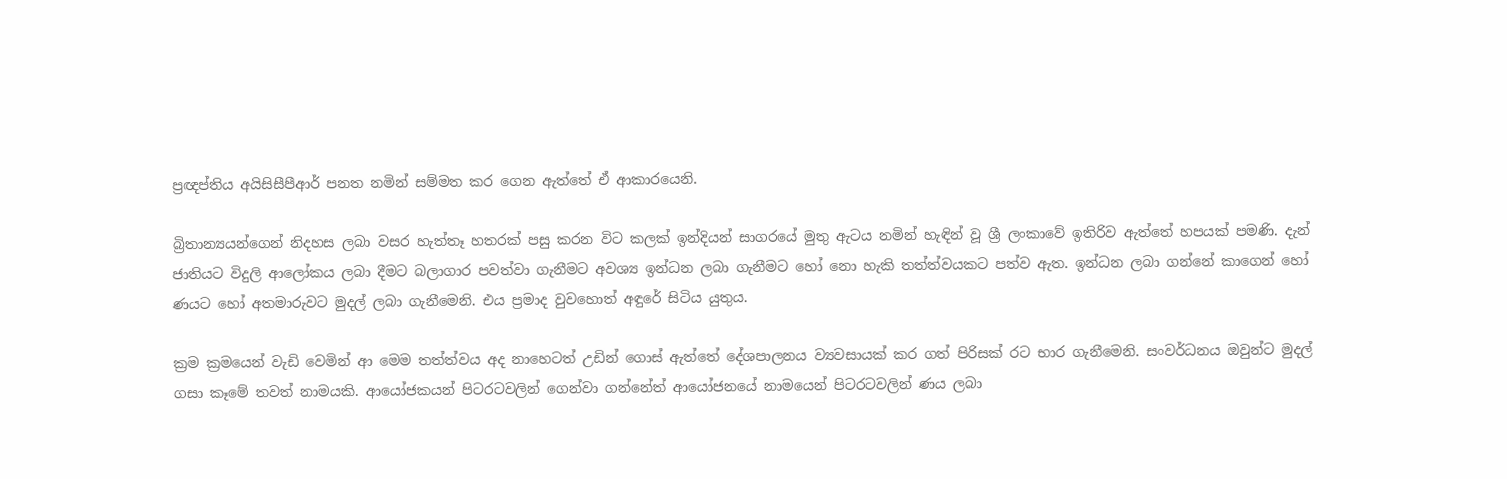ප්‍රඥප්තිය අයිසිසීපීආර් පනත නමින් සම්මත කර ගෙන ඇත්තේ ඒ ආකාරයෙනි.

බ්‍රිතාන්‍යයන්ගෙන් නිදහස ලබා වසර හැත්තෑ හතරක් පසු කරන විට කලක් ඉන්දියන් සාගරයේ මුතු ඇටය නමින් හැඳින් වූ ශ්‍රී ලංකාවේ ඉතිරිව ඇත්තේ හපයක් පමණි. දැන් ජාතියට විදුලි ආලෝකය ලබා දීමට බලාගාර පවත්වා ගැනීමට අවශ්‍ය ඉන්ධන ලබා ගැනීමට හෝ නො හැකි තත්ත්වයකට පත්ව ඇත. ඉන්ධන ලබා ගන්නේ කාගෙන් හෝ ණයට හෝ අතමාරුවට මුදල් ලබා ගැනීමෙනි. එය ප්‍රමාද වුවහොත් අඳුරේ සිටිය යුතුය.

ක්‍රම ක්‍රමයෙන් වැඩි වෙමින් ආ මෙම තත්ත්වය අද නාහෙටත් උඩින් ගොස් ඇත්තේ දේශපාලනය ව්‍යවසායක් කර ගත් පිරිසක් රට භාර ගැනීමෙනි. සංවර්ධනය ඔවුන්ට මුදල් ගසා කෑමේ තවත් නාමයකි. ආයෝජකයන් පිටරටවලින් ගෙන්වා ගන්නේත් ආයෝජනයේ නාමයෙන් පිටරටවලින් ණය ලබා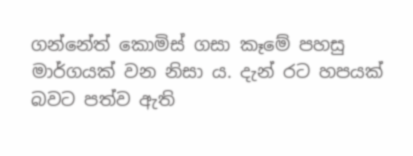ගන්නේත් කොමිස් ගසා කෑමේ පහසු මාර්ගයක් වන නිසා ය. දැන් රට හපයක් බවට පත්ව ඇති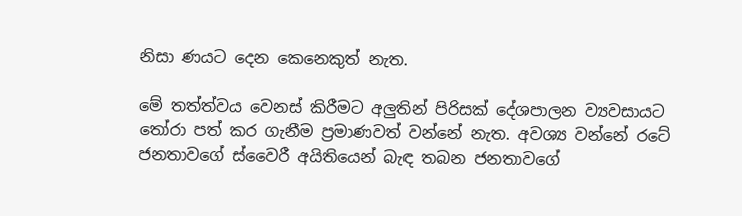නිසා ණයට දෙන කෙනෙකුත් නැත.

මේ තත්ත්වය වෙනස් කිරීමට අලුතින් පිරිසක් දේශපාලන ව්‍යවසායට තෝරා පත් කර ගැනීම ප්‍රමාණවත් වන්නේ නැත. අවශ්‍ය වන්නේ රටේ ජනතාවගේ ස්වෛරී අයිතියෙන් බැඳ තබන ජනතාවගේ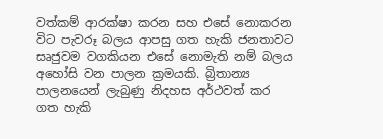වත්කම් ආරක්ෂා කරන සහ එසේ නොකරන විට පැවරූ බලය ආපසු ගත හැකි ජනතාවට සෘජුවම වගකියන එසේ නොමැති නම් බලය අහෝසි වන පාලන ක්‍රමයකි. බ්‍රිතාන්‍ය පාලනයෙන් ලැබුණු නිදහස අර්ථවත් කර ගත හැකි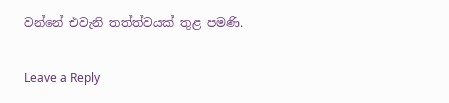වන්නේ එවැනි තත්ත්වයක් තුළ පමණි.

Leave a Reply